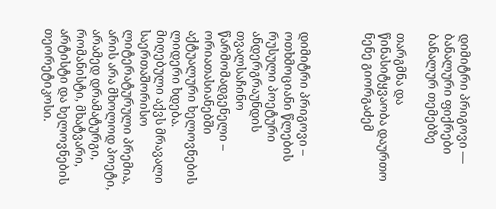დიმიტრი პრიგოვი — ბანალური ფიქრები ბანალურ თემებზე

თარგმნა და წინასიტყვაობა დაურთო ნენე გიორგაძემ



დიმიტრი პრიგოვი – ოთხმოციანი წლების რუსული პოეტური ანდერგრაუნდის თვალსაჩინო წარმომადგენელი – ორიათასიანებში აქტუალური ხელოვნების ლიდერი ხდება. მიღებული აქვს მრავალი საერთაშორისო ლიტერატურული პრემია, არის არა მხოლოდ პოეტი, არამედ დრამატურგი, რომანისტი, მხატვარი, არტისტი და ხელოვნების თეორეტიკოსი.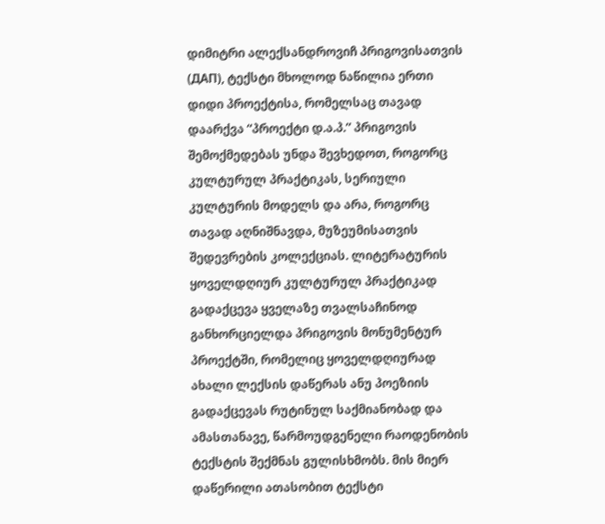დიმიტრი ალექსანდროვიჩ პრიგოვისათვის (ДАП), ტექსტი მხოლოდ ნაწილია ერთი დიდი პროექტისა, რომელსაც თავად დაარქვა “პროექტი დ.ა.პ.” პრიგოვის შემოქმედებას უნდა შევხედოთ, როგორც კულტურულ პრაქტიკას, სერიული კულტურის მოდელს და არა, როგორც თავად აღნიშნავდა, მუზეუმისათვის შედევრების კოლექციას. ლიტერატურის ყოველდღიურ კულტურულ პრაქტიკად გადაქცევა ყველაზე თვალსაჩინოდ განხორციელდა პრიგოვის მონუმენტურ პროექტში, რომელიც ყოველდღიურად ახალი ლექსის დაწერას ანუ პოეზიის გადაქცევას რუტინულ საქმიანობად და ამასთანავე, წარმოუდგენელი რაოდენობის ტექსტის შექმნას გულისხმობს. მის მიერ დაწერილი ათასობით ტექსტი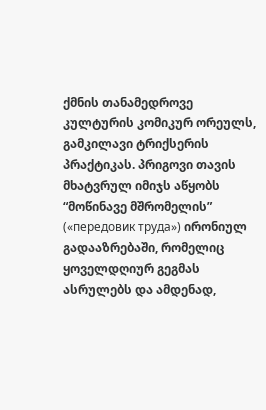ქმნის თანამედროვე კულტურის კომიკურ ორეულს, გამკილავი ტრიქსერის პრაქტიკას. პრიგოვი თავის მხატვრულ იმიჯს აწყობს “მოწინავე მშრომელის” («передовик труда») ირონიულ გადააზრებაში, რომელიც ყოველდღიურ გეგმას ასრულებს და ამდენად,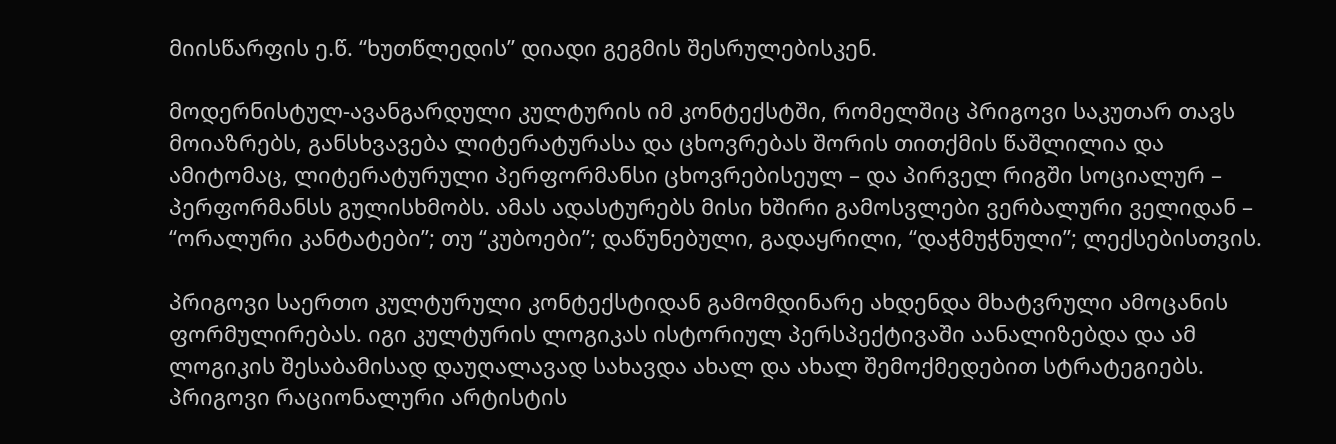მიისწარფის ე.წ. “ხუთწლედის” დიადი გეგმის შესრულებისკენ.

მოდერნისტულ-ავანგარდული კულტურის იმ კონტექსტში, რომელშიც პრიგოვი საკუთარ თავს მოიაზრებს, განსხვავება ლიტერატურასა და ცხოვრებას შორის თითქმის წაშლილია და ამიტომაც, ლიტერატურული პერფორმანსი ცხოვრებისეულ – და პირველ რიგში სოციალურ – პერფორმანსს გულისხმობს. ამას ადასტურებს მისი ხშირი გამოსვლები ვერბალური ველიდან – “ორალური კანტატები”; თუ “კუბოები”; დაწუნებული, გადაყრილი, “დაჭმუჭნული”; ლექსებისთვის.

პრიგოვი საერთო კულტურული კონტექსტიდან გამომდინარე ახდენდა მხატვრული ამოცანის ფორმულირებას. იგი კულტურის ლოგიკას ისტორიულ პერსპექტივაში აანალიზებდა და ამ ლოგიკის შესაბამისად დაუღალავად სახავდა ახალ და ახალ შემოქმედებით სტრატეგიებს. პრიგოვი რაციონალური არტისტის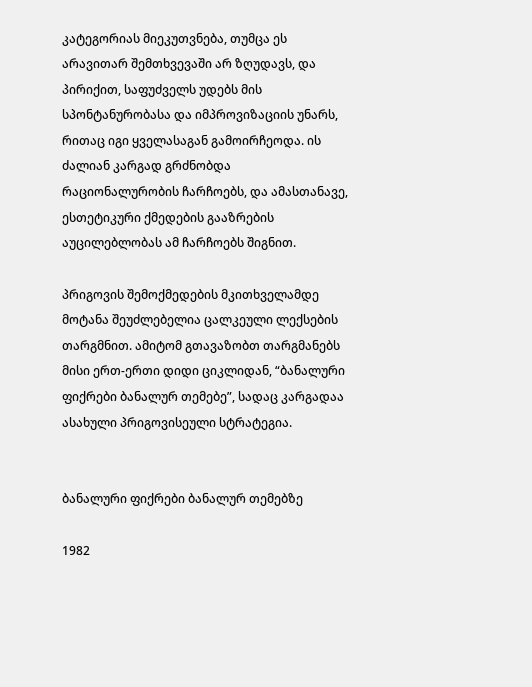კატეგორიას მიეკუთვნება, თუმცა ეს არავითარ შემთხვევაში არ ზღუდავს, და პირიქით, საფუძველს უდებს მის სპონტანურობასა და იმპროვიზაციის უნარს, რითაც იგი ყველასაგან გამოირჩეოდა. ის ძალიან კარგად გრძნობდა რაციონალურობის ჩარჩოებს, და ამასთანავე, ესთეტიკური ქმედების გააზრების აუცილებლობას ამ ჩარჩოებს შიგნით.

პრიგოვის შემოქმედების მკითხველამდე მოტანა შეუძლებელია ცალკეული ლექსების თარგმნით. ამიტომ გთავაზობთ თარგმანებს მისი ერთ-ერთი დიდი ციკლიდან, “ბანალური ფიქრები ბანალურ თემებე”, სადაც კარგადაა ასახული პრიგოვისეული სტრატეგია.


ბანალური ფიქრები ბანალურ თემებზე

1982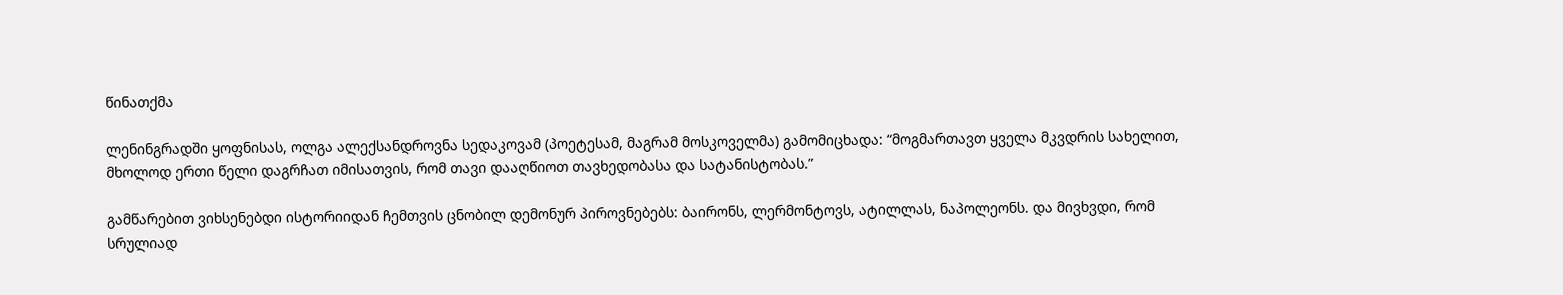წინათქმა

ლენინგრადში ყოფნისას, ოლგა ალექსანდროვნა სედაკოვამ (პოეტესამ, მაგრამ მოსკოველმა) გამომიცხადა: “მოგმართავთ ყველა მკვდრის სახელით, მხოლოდ ერთი წელი დაგრჩათ იმისათვის, რომ თავი დააღწიოთ თავხედობასა და სატანისტობას.”

გამწარებით ვიხსენებდი ისტორიიდან ჩემთვის ცნობილ დემონურ პიროვნებებს: ბაირონს, ლერმონტოვს, ატილლას, ნაპოლეონს. და მივხვდი, რომ სრულიად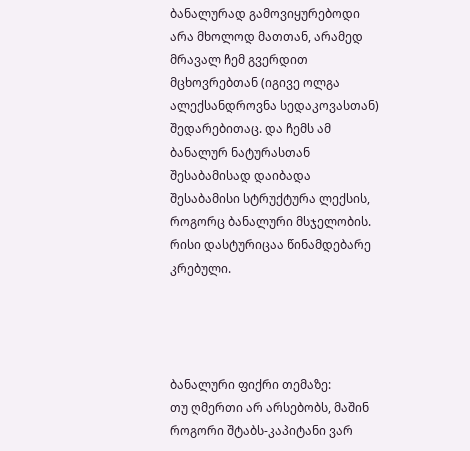ბანალურად გამოვიყურებოდი არა მხოლოდ მათთან, არამედ მრავალ ჩემ გვერდით მცხოვრებთან (იგივე ოლგა ალექსანდროვნა სედაკოვასთან) შედარებითაც. და ჩემს ამ ბანალურ ნატურასთან შესაბამისად დაიბადა შესაბამისი სტრუქტურა ლექსის, როგორც ბანალური მსჯელობის. რისი დასტურიცაა წინამდებარე კრებული.




ბანალური ფიქრი თემაზე:
თუ ღმერთი არ არსებობს, მაშინ როგორი შტაბს-კაპიტანი ვარ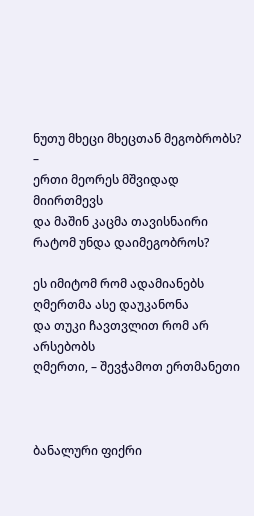ნუთუ მხეცი მხეცთან მეგობრობს? –
ერთი მეორეს მშვიდად მიირთმევს
და მაშინ კაცმა თავისნაირი
რატომ უნდა დაიმეგობროს?

ეს იმიტომ რომ ადამიანებს
ღმერთმა ასე დაუკანონა
და თუკი ჩავთვლით რომ არ არსებობს
ღმერთი, – შევჭამოთ ერთმანეთი



ბანალური ფიქრი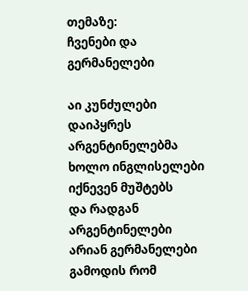თემაზე:
ჩვენები და გერმანელები

აი კუნძულები დაიპყრეს არგენტინელებმა
ხოლო ინგლისელები იქნევენ მუშტებს
და რადგან არგენტინელები არიან გერმანელები
გამოდის რომ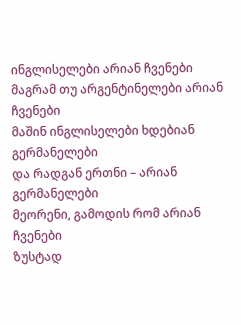ინგლისელები არიან ჩვენები
მაგრამ თუ არგენტინელები არიან ჩვენები
მაშინ ინგლისელები ხდებიან გერმანელები
და რადგან ერთნი – არიან გერმანელები
მეორენი, გამოდის რომ არიან ჩვენები
ზუსტად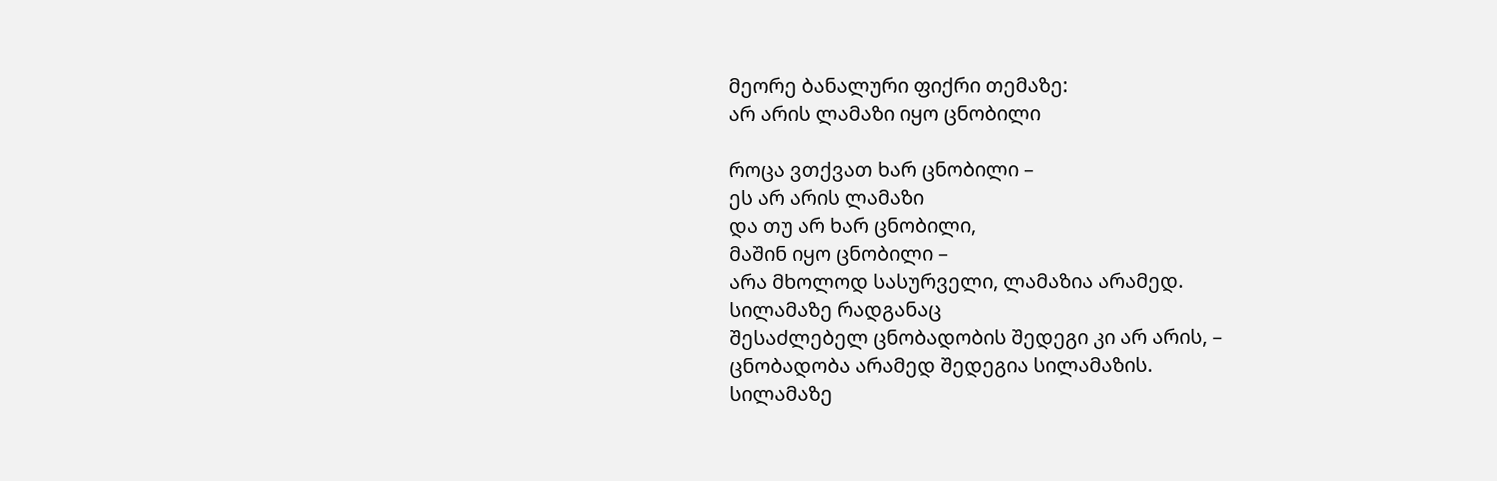მეორე ბანალური ფიქრი თემაზე:
არ არის ლამაზი იყო ცნობილი

როცა ვთქვათ ხარ ცნობილი –
ეს არ არის ლამაზი
და თუ არ ხარ ცნობილი,
მაშინ იყო ცნობილი –
არა მხოლოდ სასურველი, ლამაზია არამედ.
სილამაზე რადგანაც
შესაძლებელ ცნობადობის შედეგი კი არ არის, –
ცნობადობა არამედ შედეგია სილამაზის.
სილამაზე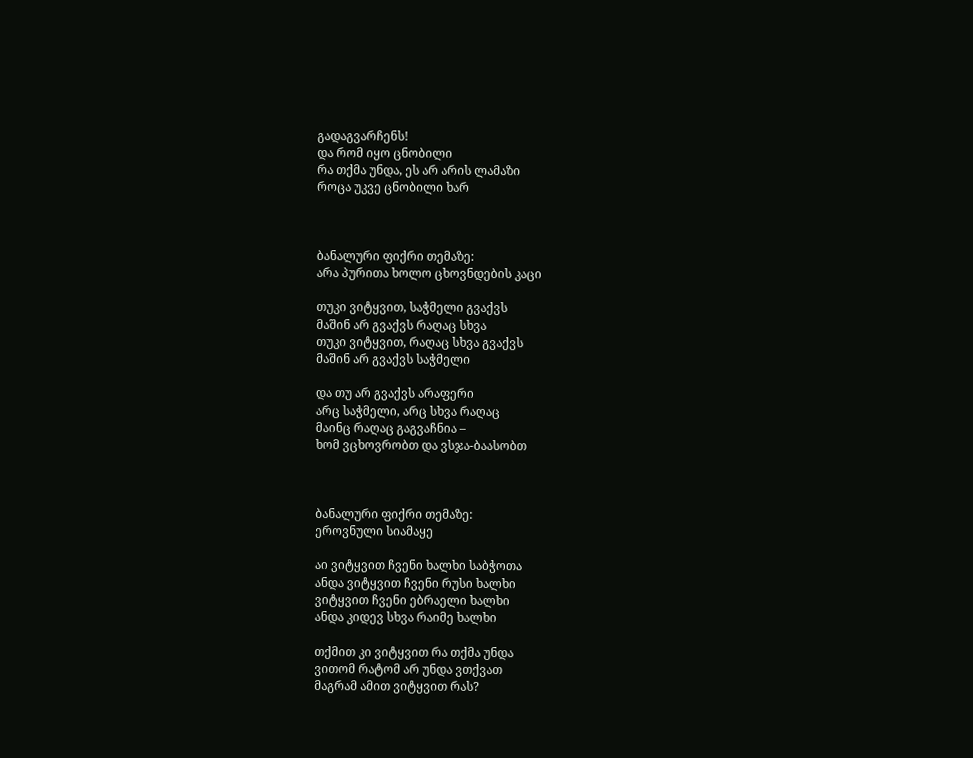გადაგვარჩენს!
და რომ იყო ცნობილი
რა თქმა უნდა, ეს არ არის ლამაზი
როცა უკვე ცნობილი ხარ



ბანალური ფიქრი თემაზე:
არა პურითა ხოლო ცხოვნდების კაცი

თუკი ვიტყვით, საჭმელი გვაქვს
მაშინ არ გვაქვს რაღაც სხვა
თუკი ვიტყვით, რაღაც სხვა გვაქვს
მაშინ არ გვაქვს საჭმელი

და თუ არ გვაქვს არაფერი
არც საჭმელი, არც სხვა რაღაც
მაინც რაღაც გაგვაჩნია –
ხომ ვცხოვრობთ და ვსჯა-ბაასობთ



ბანალური ფიქრი თემაზე:
ეროვნული სიამაყე

აი ვიტყვით ჩვენი ხალხი საბჭოთა
ანდა ვიტყვით ჩვენი რუსი ხალხი
ვიტყვით ჩვენი ებრაელი ხალხი
ანდა კიდევ სხვა რაიმე ხალხი

თქმით კი ვიტყვით რა თქმა უნდა
ვითომ რატომ არ უნდა ვთქვათ
მაგრამ ამით ვიტყვით რას?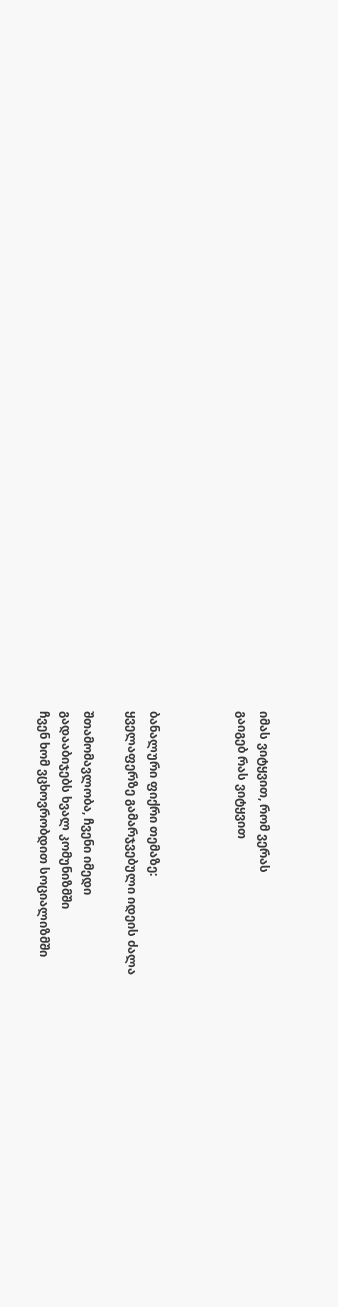იმას ვიტყვით, რომ ვერას
გაიგებ რას ვიტყვით



ბანალური ფიქრი თემაზე:
ყველაფერზე გამარჯვებული იდეის ძალა

შთამომავლობა, ჩვენი იმედი
გადააბიჯებს ხვალ კომუნიზმში
ჩვენ ხომ ვცხოვრობდით სოციალიზმში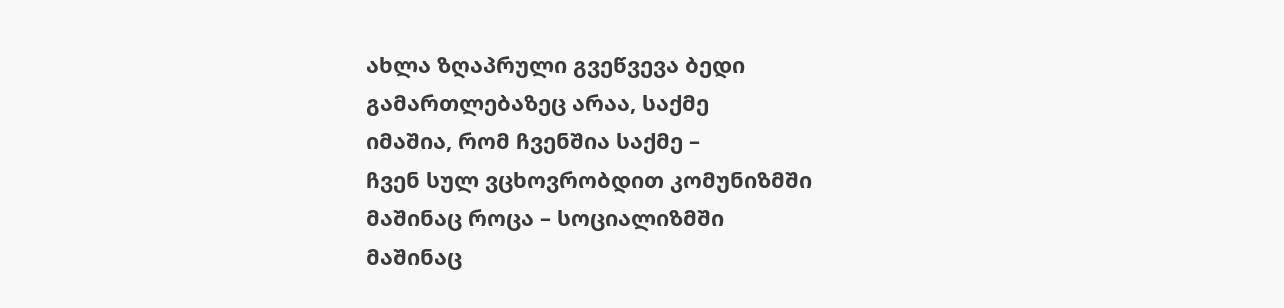ახლა ზღაპრული გვეწვევა ბედი
გამართლებაზეც არაა, საქმე
იმაშია, რომ ჩვენშია საქმე –
ჩვენ სულ ვცხოვრობდით კომუნიზმში
მაშინაც როცა – სოციალიზმში
მაშინაც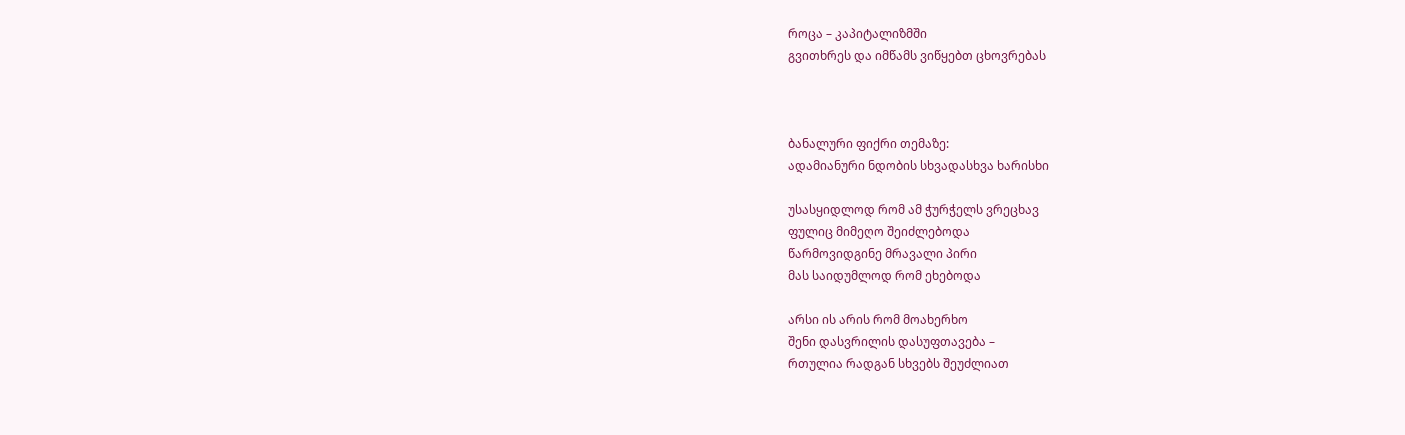როცა – კაპიტალიზმში
გვითხრეს და იმწამს ვიწყებთ ცხოვრებას



ბანალური ფიქრი თემაზე:
ადამიანური ნდობის სხვადასხვა ხარისხი

უსასყიდლოდ რომ ამ ჭურჭელს ვრეცხავ
ფულიც მიმეღო შეიძლებოდა
წარმოვიდგინე მრავალი პირი
მას საიდუმლოდ რომ ეხებოდა

არსი ის არის რომ მოახერხო
შენი დასვრილის დასუფთავება –
რთულია რადგან სხვებს შეუძლიათ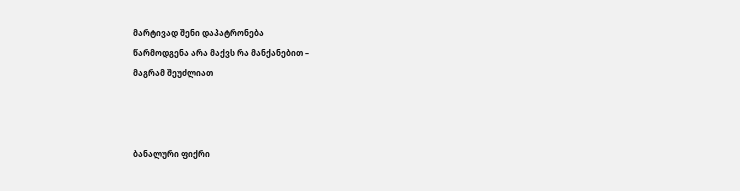მარტივად შენი დაპატრონება
წარმოდგენა არა მაქვს რა მანქანებით –
მაგრამ შეუძლიათ



ბანალური ფიქრი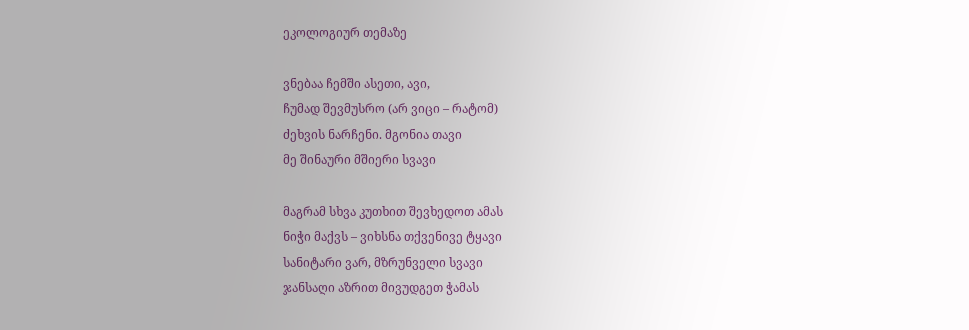ეკოლოგიურ თემაზე

ვნებაა ჩემში ასეთი, ავი,
ჩუმად შევმუსრო (არ ვიცი – რატომ)
ძეხვის ნარჩენი. მგონია თავი
მე შინაური მშიერი სვავი

მაგრამ სხვა კუთხით შევხედოთ ამას
ნიჭი მაქვს – ვიხსნა თქვენივე ტყავი
სანიტარი ვარ, მზრუნველი სვავი
ჯანსაღი აზრით მივუდგეთ ჭამას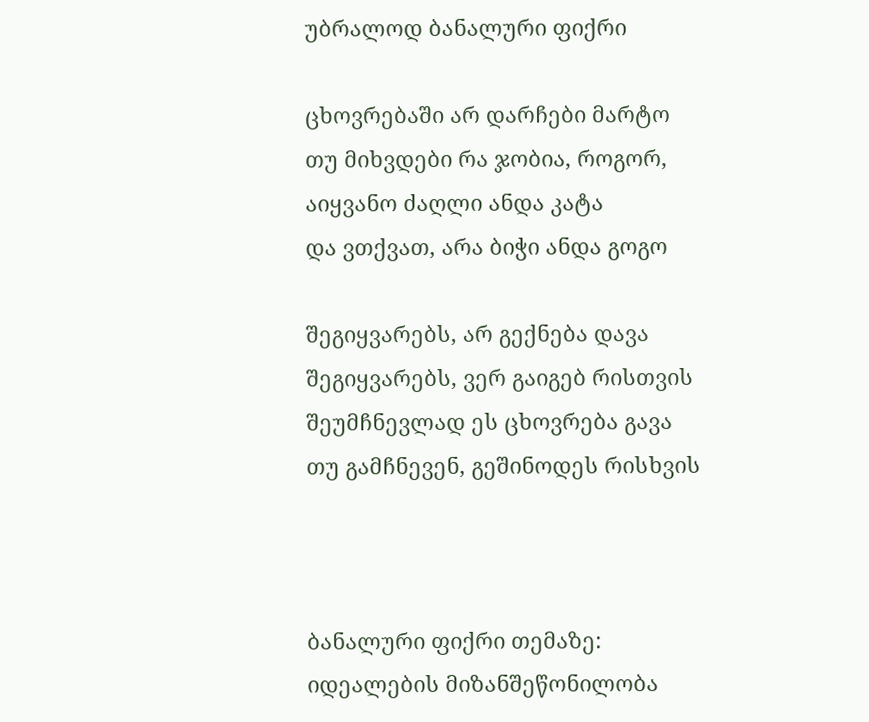უბრალოდ ბანალური ფიქრი

ცხოვრებაში არ დარჩები მარტო
თუ მიხვდები რა ჯობია, როგორ,
აიყვანო ძაღლი ანდა კატა
და ვთქვათ, არა ბიჭი ანდა გოგო

შეგიყვარებს, არ გექნება დავა
შეგიყვარებს, ვერ გაიგებ რისთვის
შეუმჩნევლად ეს ცხოვრება გავა
თუ გამჩნევენ, გეშინოდეს რისხვის



ბანალური ფიქრი თემაზე:
იდეალების მიზანშეწონილობა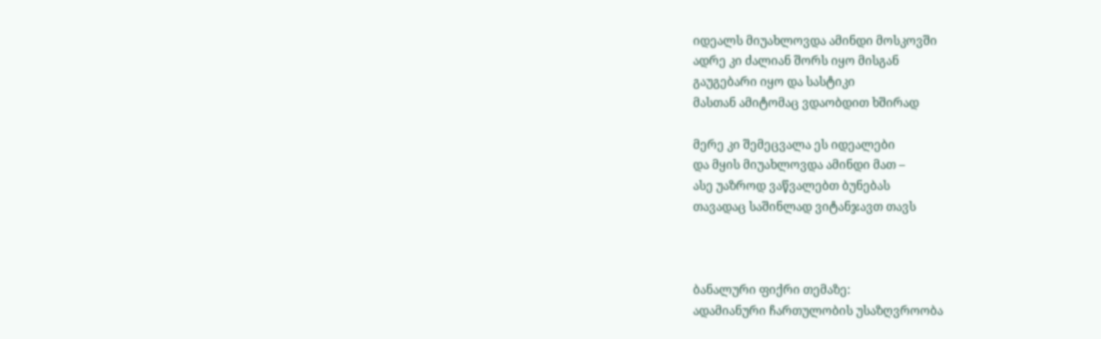იდეალს მიუახლოვდა ამინდი მოსკოვში
ადრე კი ძალიან შორს იყო მისგან
გაუგებარი იყო და სასტიკი
მასთან ამიტომაც ვდაობდით ხშირად

მერე კი შემეცვალა ეს იდეალები
და მყის მიუახლოვდა ამინდი მათ –
ასე უაზროდ ვაწვალებთ ბუნებას
თავადაც საშინლად ვიტანჯავთ თავს



ბანალური ფიქრი თემაზე:
ადამიანური ჩართულობის უსაზღვროობა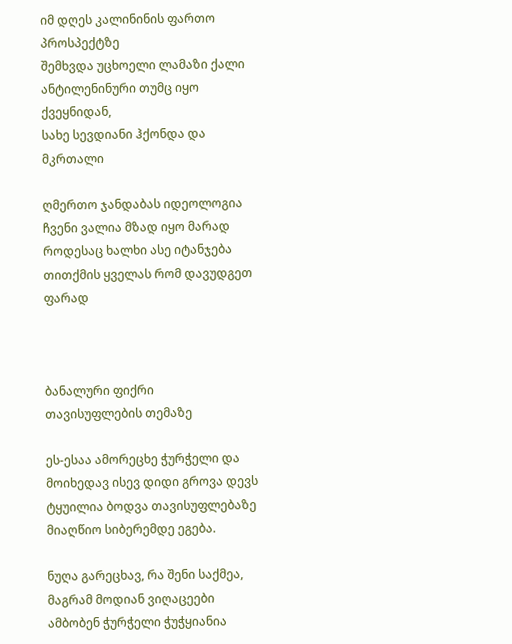იმ დღეს კალინინის ფართო პროსპექტზე
შემხვდა უცხოელი ლამაზი ქალი
ანტილენინური თუმც იყო ქვეყნიდან,
სახე სევდიანი ჰქონდა და მკრთალი

ღმერთო ჯანდაბას იდეოლოგია
ჩვენი ვალია მზად იყო მარად
როდესაც ხალხი ასე იტანჯება
თითქმის ყველას რომ დავუდგეთ ფარად



ბანალური ფიქრი
თავისუფლების თემაზე

ეს-ესაა ამორეცხე ჭურჭელი და
მოიხედავ ისევ დიდი გროვა დევს
ტყუილია ბოდვა თავისუფლებაზე
მიაღწიო სიბერემდე ეგება.

ნუღა გარეცხავ, რა შენი საქმეა,
მაგრამ მოდიან ვიღაცეები
ამბობენ ჭურჭელი ჭუჭყიანია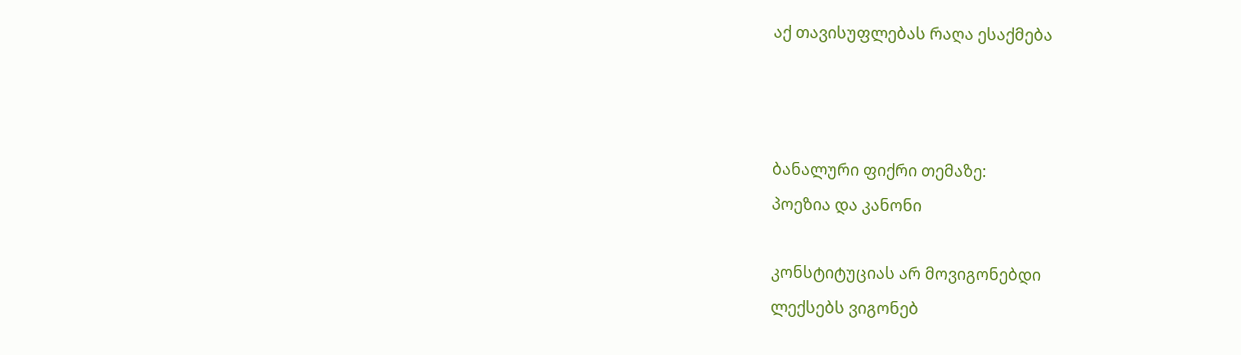აქ თავისუფლებას რაღა ესაქმება



ბანალური ფიქრი თემაზე:
პოეზია და კანონი

კონსტიტუციას არ მოვიგონებდი
ლექსებს ვიგონებ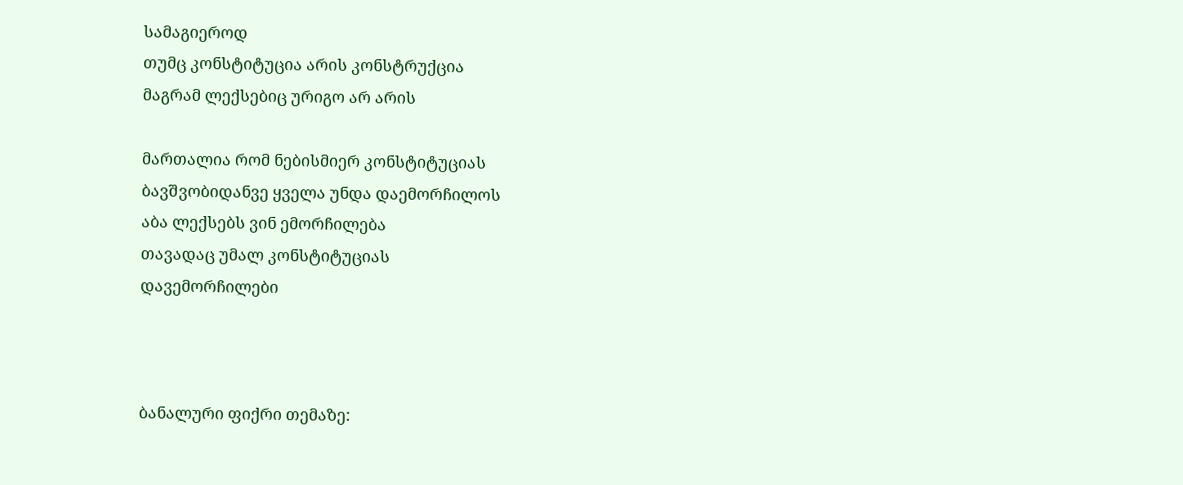სამაგიეროდ
თუმც კონსტიტუცია არის კონსტრუქცია
მაგრამ ლექსებიც ურიგო არ არის

მართალია რომ ნებისმიერ კონსტიტუციას
ბავშვობიდანვე ყველა უნდა დაემორჩილოს
აბა ლექსებს ვინ ემორჩილება
თავადაც უმალ კონსტიტუციას
დავემორჩილები



ბანალური ფიქრი თემაზე: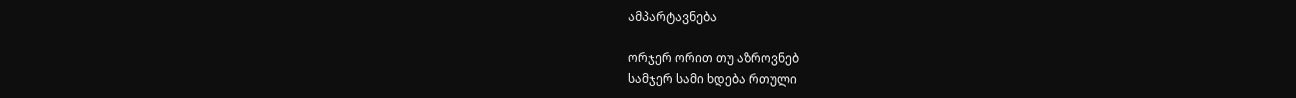ამპარტავნება

ორჯერ ორით თუ აზროვნებ
სამჯერ სამი ხდება რთული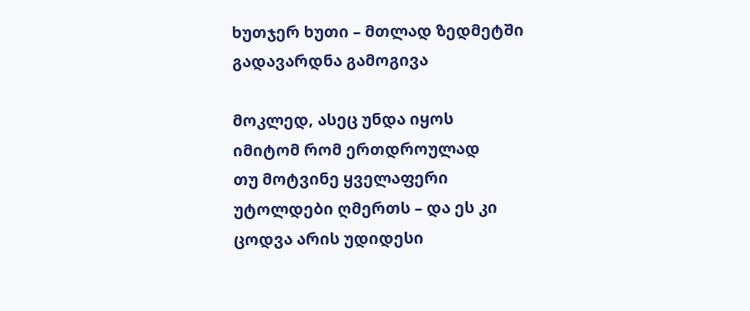ხუთჯერ ხუთი – მთლად ზედმეტში
გადავარდნა გამოგივა

მოკლედ, ასეც უნდა იყოს
იმიტომ რომ ერთდროულად
თუ მოტვინე ყველაფერი
უტოლდები ღმერთს – და ეს კი
ცოდვა არის უდიდესი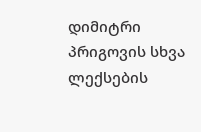დიმიტრი პრიგოვის სხვა ლექსების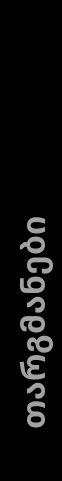თარგმანები